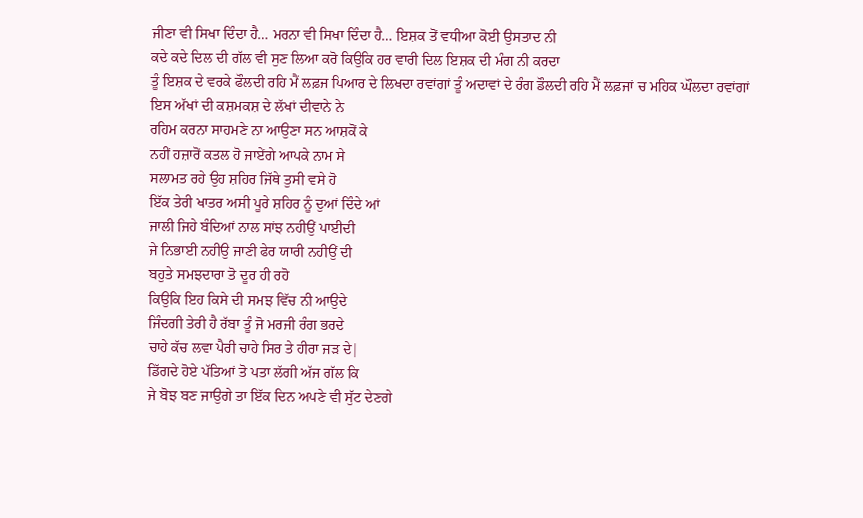ਜੀਣਾ ਵੀ ਸਿਖਾ ਦਿੰਦਾ ਹੈ… ਮਰਨਾ ਵੀ ਸਿਖਾ ਦਿੰਦਾ ਹੈ… ਇਸ਼ਕ ਤੋਂ ਵਧੀਆ ਕੋਈ ਉਸਤਾਦ ਨੀ
ਕਦੇ ਕਦੇ ਦਿਲ ਦੀ ਗੱਲ ਵੀ ਸੁਣ ਲਿਆ ਕਰੋ ਕਿਉਕਿ ਹਰ ਵਾਰੀ ਦਿਲ ਇਸ਼ਕ ਦੀ ਮੰਗ ਨੀ ਕਰਦਾ
ਤੂੰ ਇਸ਼ਕ ਦੇ ਵਰਕੇ ਫੌਲਦੀ ਰਹਿ ਮੈਂ ਲਫ਼ਜ ਪਿਆਰ ਦੇ ਲਿਖਦਾ ਰਵਾਂਗਾਂ ਤੂੰ ਅਦਾਵਾਂ ਦੇ ਰੰਗ ਡੌਲਦੀ ਰਹਿ ਮੈਂ ਲਫ਼ਜਾਂ ਚ ਮਹਿਕ ਘੌਲਦਾ ਰਵਾਂਗਾਂ
ਇਸ ਅੱਖਾਂ ਦੀ ਕਸ਼ਮਕਸ਼ ਦੇ ਲੱਖਾਂ ਦੀਵਾਨੇ ਨੇ
ਰਹਿਮ ਕਰਨਾ ਸਾਹਮਣੇ ਨਾ ਆਉਣਾ ਸਨ ਆਸ਼ਕੋਂ ਕੇ
ਨਹੀਂ ਹਜ਼ਾਰੋਂ ਕਤਲ ਹੋ ਜਾਏਂਗੇ ਆਪਕੇ ਨਾਮ ਸੇ
ਸਲਾਮਤ ਰਹੇ ਉਹ ਸ਼ਹਿਰ ਜਿੱਥੇ ਤੁਸੀ ਵਸੇ ਹੋ
ਇੱਕ ਤੇਰੀ ਖਾਤਰ ਅਸੀ ਪੂਰੇ ਸ਼ਹਿਰ ਨੂੰ ਦੁਆਂ ਦਿੰਦੇ ਆਂ
ਜਾਲੀ ਜਿਹੇ ਬੰਦਿਆਂ ਨਾਲ ਸਾਂਝ ਨਹੀਉਂ ਪਾਈਦੀ
ਜੇ ਨਿਭਾਈ ਨਹੀਉ ਜਾਣੀ ਫੇਰ ਯਾਰੀ ਨਹੀਉਂ ਦੀ
ਬਹੁਤੇ ਸਮਝਦਾਰਾ ਤੋ ਦੂਰ ਹੀ ਰਹੋ
ਕਿਉਕਿ ਇਹ ਕਿਸੇ ਦੀ ਸਮਝ ਵਿੱਚ ਨੀ ਆਉਦੇ
ਜਿੰਦਗੀ ਤੇਰੀ ਹੈ ਰੱਬਾ ਤੂੰ ਜੋ ਮਰਜੀ ਰੰਗ ਭਰਦੇ
ਚਾਹੇ ਕੱਚ ਲਵਾ ਪੈਰੀ ਚਾਹੇ ਸਿਰ ਤੇ ਹੀਰਾ ਜੜ ਦੇ|
ਡਿੱਗਦੇ ਹੋਏ ਪੱਤਿਆਂ ਤੋ ਪਤਾ ਲੱਗੀ ਅੱਜ ਗੱਲ ਕਿ
ਜੇ ਬੋਝ ਬਣ ਜਾਉਗੇ ਤਾ ਇੱਕ ਦਿਨ ਅਪਣੇ ਵੀ ਸੁੱਟ ਦੇਣਗੇ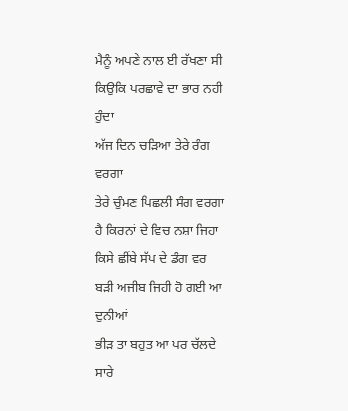ਮੈਨੂੰ ਅਪਣੇ ਨਾਲ ਈ ਰੱਖਣਾ ਸੀ
ਕਿਉਕਿ ਪਰਛਾਵੇ ਦਾ ਭਾਰ ਨਹੀ ਹੁੰਦਾ
ਅੱਜ ਦਿਨ ਚੜਿਆ ਤੇਰੇ ਰੰਗ ਵਰਗਾ
ਤੇਰੇ ਚੁੰਮਣ ਪਿਛਲੀ ਸੰਗ ਵਰਗਾ
ਹੈ ਕਿਰਨਾਂ ਦੇ ਵਿਚ ਨਸ਼ਾ ਜਿਹਾ
ਕਿਸੇ ਛੀਂਬੇ ਸੱਪ ਦੇ ਡੰਗ ਵਰ
ਬੜੀ ਅਜੀਬ ਜਿਹੀ ਹੋ ਗਈ ਆ ਦੁਨੀਆਂ
ਭੀੜ ਤਾ ਬਹੁਤ ਆ ਪਰ ਚੱਲਦੇ ਸਾਰੇ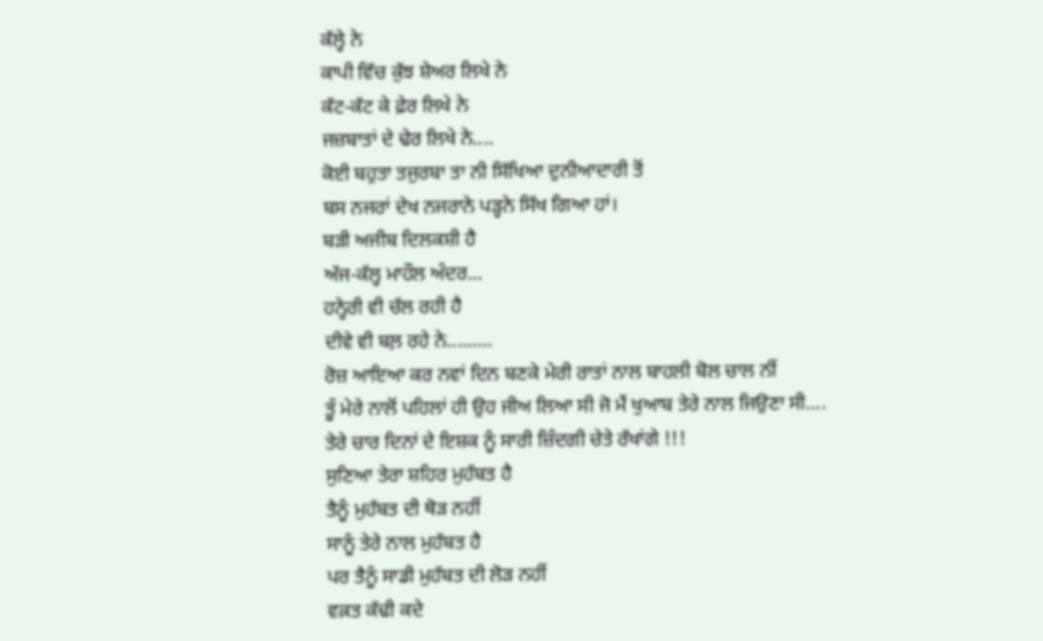ਕੱਲ੍ਹੇ ਨੇ
ਕਾਪੀ ਵਿੱਚ ਕੁੱਝ ਸ਼ੇਅਰ ਲਿਖੇ ਨੇ
ਕੱਟ-ਕੱਟ ਕੇ ਫ਼ੇਰ ਲਿਖੇ ਨੇ
ਜਜ਼ਬਾਤਾਂ ਦੇ ਢੇਰ ਲਿਖੇ ਨੇ....
ਕੋਈ ਬਹੁਤਾ ਤਜੁਰਬਾ ਤਾ ਨੀ ਸਿੱਖਿਆ ਦੁਨੀਆਦਾਰੀ ਤੋਂ
ਬਸ ਨਜਰਾਂ ਦੇਖ ਨਜਰਾਨੇ ਪੜ੍ਹਨੇ ਸਿੱਖ ਗਿਆ ਹਾਂ।
ਬੜੀ ਅਜੀਬ ਦਿਲਕਸ਼ੀ ਹੈ
ਅੱਜ-ਕੱਲ੍ਹ ਮਾਹੌਲ ਅੰਦਰ...
ਹਨ੍ਹੇਰੀ ਵੀ ਚੱਲ ਰਹੀ ਹੈ
ਦੀਵੇ ਵੀ ਬਲ਼ ਰਹੇ ਨੇ.........
ਰੋਜ਼ ਆਇਆ ਕਰ ਨਵਾਂ ਦਿਨ ਬਣਕੇ ਮੇਰੀ ਰਾਤਾਂ ਨਾਲ ਬਾਹਲੀ ਬੋਲ ਚਾਲ ਨੀਂ
ਤੂੰ ਮੇਰੇ ਨਾਲੋਂ ਪਹਿਲਾਂ ਹੀ ਉਹ ਜੀਅ ਲਿਆ ਸੀ ਜੋ ਮੈਂ ਖੁਆਬ ਤੇਰੇ ਨਾਲ ਜਿਉਣਾ ਸੀ....
ਤੇਰੇ ਚਾਰ ਦਿਨਾਂ ਦੇ ਇਸ਼ਕ ਨੂੰ ਸਾਰੀ ਜ਼ਿੰਦਗੀ ਚੇਤੇ ਰੱਖਾਂਗੇ !!!
ਸੁਣਿਆ ਤੇਰਾ ਸ਼ਹਿਰ ਮੁਹੱਬਤ ਹੈ
ਤੈਨੂੰ ਮੁਹੱਬਤ ਦੀ ਥੋੜ ਨਹੀਂ
ਸਾਨੂੰ ਤੇਰੇ ਨਾਲ ਮੁਹੱਬਤ ਹੈ
ਪਰ ਤੈਨੂੰ ਸਾਡੀ ਮੁਹੱਬਤ ਦੀ ਲੋੜ ਨਹੀਂ
ਵਕ਼ਤ ਕੱਢੀ ਕਦੇ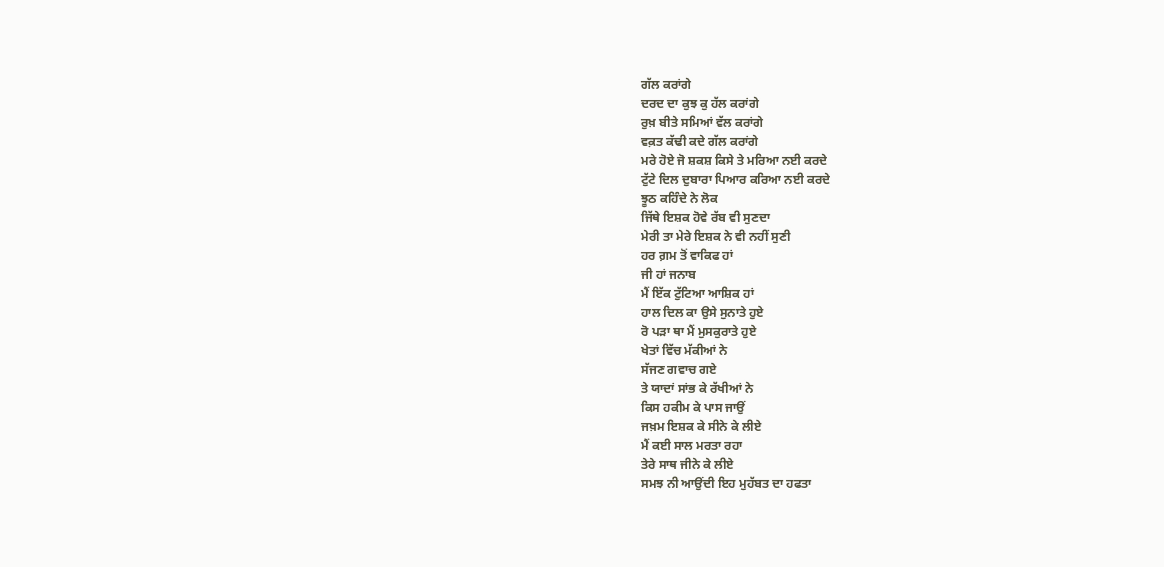ਗੱਲ ਕਰਾਂਗੇ
ਦਰਦ ਦਾ ਕੁਝ ਕੁ ਹੱਲ ਕਰਾਂਗੇ
ਰੁਖ਼ ਬੀਤੇ ਸਮਿਆਂ ਵੱਲ ਕਰਾਂਗੇ
ਵਕ਼ਤ ਕੱਢੀ ਕਦੇ ਗੱਲ ਕਰਾਂਗੇ
ਮਰੇ ਹੋਏ ਜੋ ਸ਼ਕਸ਼ ਕਿਸੇ ਤੇ ਮਰਿਆ ਨਈ ਕਰਦੇ
ਟੁੱਟੇ ਦਿਲ ਦੁਬਾਰਾ ਪਿਆਰ ਕਰਿਆ ਨਈ ਕਰਦੇ
ਝੂਠ ਕਹਿੰਦੇ ਨੇ ਲੋਕ
ਜਿੱਥੇ ਇਸ਼ਕ ਹੋਵੇ ਰੱਬ ਵੀ ਸੁਣਦਾ
ਮੇਰੀ ਤਾ ਮੇਰੇ ਇਸ਼ਕ ਨੇ ਵੀ ਨਹੀਂ ਸੁਣੀ
ਹਰ ਗ਼ਮ ਤੋਂ ਵਾਕਿਫ ਹਾਂ
ਜੀ ਹਾਂ ਜਨਾਬ
ਮੈਂ ਇੱਕ ਟੁੱਟਿਆ ਆਸ਼ਿਕ ਹਾਂ
ਹਾਲ ਦਿਲ ਕਾ ਉਸੇ ਸੁਨਾਤੇ ਹੁਏ
ਰੋ ਪੜਾ ਥਾ ਮੈਂ ਮੁਸਕੁਰਾਤੇ ਹੁਏ
ਖੇਤਾਂ ਵਿੱਚ ਮੱਕੀਆਂ ਨੇ
ਸੱਜਣ ਗਵਾਚ ਗਏ
ਤੇ ਯਾਦਾਂ ਸਾਂਭ ਕੇ ਰੱਖੀਆਂ ਨੇ
ਕਿਸ ਹਕੀਮ ਕੇ ਪਾਸ ਜਾਉਂ
ਜਖ਼ਮ ਇਸ਼ਕ ਕੇ ਸੀਨੇ ਕੇ ਲੀਏ
ਮੈਂ ਕਈ ਸਾਲ ਮਰਤਾ ਰਹਾ
ਤੇਰੇ ਸਾਥ ਜੀਨੇ ਕੇ ਲੀਏ
ਸਮਝ ਨੀ ਆਉਂਦੀ ਇਹ ਮੁਹੱਬਤ ਦਾ ਹਫਤਾ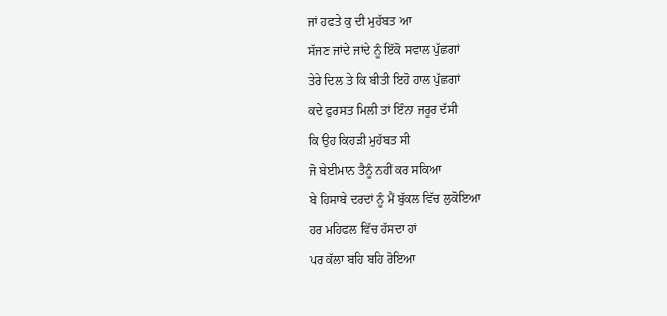ਜਾਂ ਹਫਤੇ ਕੁ ਦੀ ਮੁਹੱਬਤ ਆ
ਸੱਜਣ ਜਾਂਦੇ ਜਾਂਦੇ ਨੂੰ ਇੱਕੋ ਸਵਾਲ ਪੁੱਛਗਾਂ
ਤੇਰੇ ਦਿਲ ਤੇ ਕਿ ਬੀਤੀ ਇਹੋ ਹਾਲ ਪੁੱਛਗਾਂ
ਕਦੇ ਫੁਰਸਤ ਮਿਲੀ ਤਾਂ ਇੰਨਾ ਜਰੂਰ ਦੱਸੀ
ਕਿ ਉਹ ਕਿਹੜੀ ਮੁਹੱਬਤ ਸੀ
ਜੋ ਬੇਈਮਾਨ ਤੈਨੂੰ ਨਹੀਂ ਕਰ ਸਕਿਆ
ਬੇ ਹਿਸਾਬੇ ਦਰਦਾਂ ਨੂੰ ਮੈਂ ਬੁੱਕਲ ਵਿੱਚ ਲੁਕੋਇਆ
ਹਰ ਮਹਿਫਲ ਵਿੱਚ ਹੱਸਦਾ ਹਾਂ
ਪਰ ਕੱਲਾ ਬਹਿ ਬਹਿ ਰੋਇਆ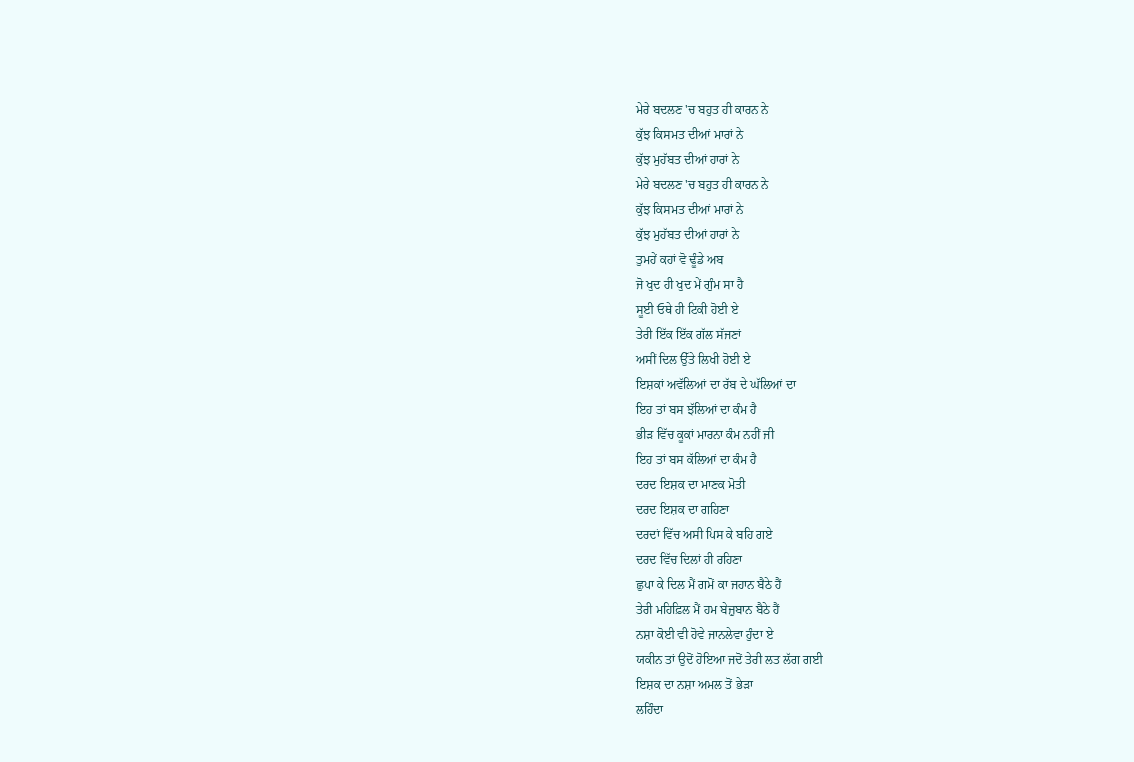ਮੇਰੇ ਬਦਲਣ 'ਚ ਬਹੁਤ ਹੀ ਕਾਰਨ ਨੇ
ਕੁੱਝ ਕਿਸਮਤ ਦੀਆਂ ਮਾਰਾਂ ਨੇ
ਕੁੱਝ ਮੁਹੱਬਤ ਦੀਆਂ ਹਾਰਾਂ ਨੇ
ਮੇਰੇ ਬਦਲਣ 'ਚ ਬਹੁਤ ਹੀ ਕਾਰਨ ਨੇ
ਕੁੱਝ ਕਿਸਮਤ ਦੀਆਂ ਮਾਰਾਂ ਨੇ
ਕੁੱਝ ਮੁਹੱਬਤ ਦੀਆਂ ਹਾਰਾਂ ਨੇ
ਤੁਮਹੇਂ ਕਹਾਂ ਵੋ ਢੂੰਡੇ ਅਬ
ਜੋ ਖੁਦ ਹੀ ਖੁਦ ਮੇਂ ਗੁੰਮ ਸਾ ਹੈ
ਸੂਈ ਓਥੇ ਹੀ ਟਿਕੀ ਹੋਈ ਏ
ਤੇਰੀ ਇੱਕ ਇੱਕ ਗੱਲ ਸੱਜਣਾਂ
ਅਸੀਂ ਦਿਲ ਉੱਤੇ ਲਿਖੀ ਹੋਈ ਏ
ਇਸ਼ਕਾਂ ਅਵੱਲਿਆਂ ਦਾ ਰੱਬ ਦੇ ਘੱਲਿਆਂ ਦਾ
ਇਹ ਤਾਂ ਬਸ ਝੱਲਿਆਂ ਦਾ ਕੰਮ ਹੈ
ਭੀੜ ਵਿੱਚ ਕੂਕਾਂ ਮਾਰਨਾ ਕੰਮ ਨਹੀਂ ਜੀ
ਇਹ ਤਾਂ ਬਸ ਕੱਲਿਆਂ ਦਾ ਕੰਮ ਹੈ
ਦਰਦ ਇਸ਼ਕ ਦਾ ਮਾਣਕ ਮੋਤੀ
ਦਰਦ ਇਸ਼ਕ ਦਾ ਗਹਿਣਾ
ਦਰਦਾਂ ਵਿੱਚ ਅਸੀ ਪਿਸ ਕੇ ਬਹਿ ਗਏ
ਦਰਦ ਵਿੱਚ ਦਿਲਾਂ ਹੀ ਰਹਿਣਾ
ਛੁਪਾ ਕੇ ਦਿਲ ਮੈਂ ਗਮੋਂ ਕਾ ਜਹਾਨ ਬੈਠੇ ਹੈਂ
ਤੇਰੀ ਮਹਿਫ਼ਿਲ ਮੈਂ ਹਮ ਬੇਜ਼ੁਬਾਨ ਬੈਠੇ ਹੈਂ
ਨਸ਼ਾ ਕੋਈ ਵੀ ਹੋਵੇ ਜਾਨਲੇਵਾ ਹੁੰਦਾ ਏ
ਯਕੀਨ ਤਾਂ ਉਦੋਂ ਹੋਇਆ ਜਦੋਂ ਤੇਰੀ ਲਤ ਲੱਗ ਗਈ
ਇਸ਼ਕ ਦਾ ਨਸ਼ਾ ਅਮਲ ਤੋਂ ਭੇੜਾ
ਲਹਿੰਦਾ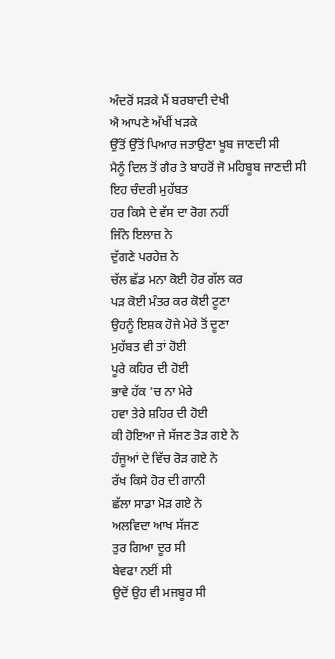ਅੰਦਰੋਂ ਸੜਕੇ ਮੈਂ ਬਰਬਾਦੀ ਦੇਖੀ
ਐ ਆਪਣੇ ਅੱਖੀਂ ਖੜਕੇ
ਉੱਤੋਂ ਉੱਤੋਂ ਪਿਆਰ ਜਤਾਉਣਾ ਖੂਬ ਜਾਣਦੀ ਸੀ
ਮੈਨੂੰ ਦਿਲ ਤੋਂ ਗੈਰ ਤੇ ਬਾਹਰੋਂ ਜੋ ਮਹਿਬੂਬ ਜਾਣਦੀ ਸੀ
ਇਹ ਚੰਦਰੀ ਮੁਹੱਬਤ
ਹਰ ਕਿਸੇ ਦੇ ਵੱਸ ਦਾ ਰੋਗ ਨਹੀਂ
ਜਿੰਨੇ ਇਲਾਜ਼ ਨੇ
ਦੁੱਗਣੇ ਪਰਹੇਜ਼ ਨੇ
ਚੱਲ ਛੱਡ ਮਨਾ ਕੋਈ ਹੋਰ ਗੱਲ ਕਰ
ਪੜ ਕੋਈ ਮੰਤਰ ਕਰ ਕੋਈ ਟੂਣਾ
ਉਹਨੂੰ ਇਸ਼ਕ ਹੋਜੇ ਮੇਰੇ ਤੋਂ ਦੂਣਾ
ਮੁਹੱਬਤ ਵੀ ਤਾਂ ਹੋਈ
ਪੂਰੇ ਕਹਿਰ ਦੀ ਹੋਈ
ਭਾਵੇ ਹੱਕ 'ਚ ਨਾ ਮੇਰੇ
ਹਵਾ ਤੇਰੇ ਸ਼ਹਿਰ ਦੀ ਹੋਈ
ਕੀ ਹੋਇਆ ਜੇ ਸੱਜਣ ਤੋੜ ਗਏ ਨੇ
ਹੰਜੂਆਂ ਦੇ ਵਿੱਚ ਰੋੜ ਗਏ ਨੇ
ਰੱਖ ਕਿਸੇ ਹੋਰ ਦੀ ਗਾਨੀ
ਛੱਲਾ ਸਾਡਾ ਮੋੜ ਗਏ ਨੇ
ਅਲਵਿਦਾ ਆਖ ਸੱਜਣ
ਤੁਰ ਗਿਆ ਦੂਰ ਸੀ
ਬੇਵਫਾ ਨਈਂ ਸੀ
ਉਦੋਂ ਉਹ ਵੀ ਮਜਬੂਰ ਸੀ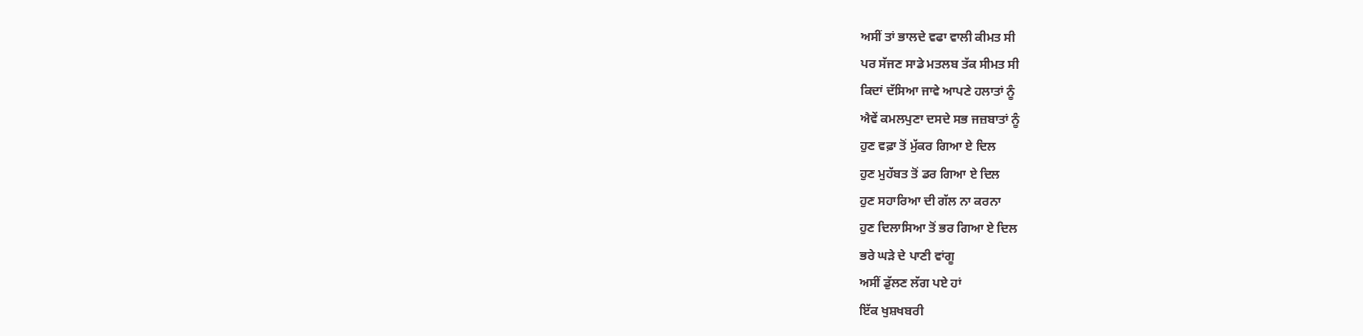ਅਸੀਂ ਤਾਂ ਭਾਲਦੇ ਵਫਾ ਵਾਲੀ ਕੀਮਤ ਸੀ
ਪਰ ਸੱਜਣ ਸਾਡੇ ਮਤਲਬ ਤੱਕ ਸੀਮਤ ਸੀ
ਕਿਦਾਂ ਦੱਸਿਆ ਜਾਵੇ ਆਪਣੇ ਹਲਾਤਾਂ ਨੂੰ
ਐਵੇਂ ਕਮਲਪੁਣਾ ਦਸਦੇ ਸਭ ਜਜ਼ਬਾਤਾਂ ਨੂੰ
ਹੁਣ ਵਫ਼ਾ ਤੋਂ ਮੁੱਕਰ ਗਿਆ ਏ ਦਿਲ
ਹੁਣ ਮੁਹੱਬਤ ਤੋਂ ਡਰ ਗਿਆ ਏ ਦਿਲ
ਹੁਣ ਸਹਾਰਿਆ ਦੀ ਗੱਲ ਨਾ ਕਰਨਾ
ਹੁਣ ਦਿਲਾਸਿਆ ਤੋਂ ਭਰ ਗਿਆ ਏ ਦਿਲ
ਭਰੇ ਘੜੇ ਦੇ ਪਾਣੀ ਵਾਂਗੂ
ਅਸੀਂ ਡੁੱਲਣ ਲੱਗ ਪਏ ਹਾਂ
ਇੱਕ ਖੁਸ਼ਖਬਰੀ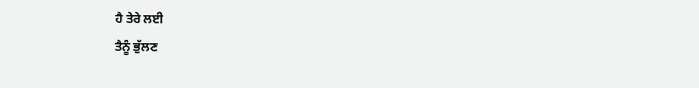ਹੈ ਤੇਰੇ ਲਈ
ਤੈਨੂੰ ਭੁੱਲਣ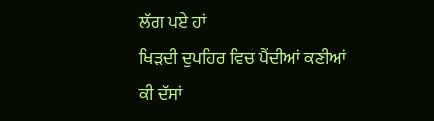ਲੱਗ ਪਏ ਹਾਂ
ਖਿੜਦੀ ਦੁਪਹਿਰ ਵਿਚ ਪੈਂਦੀਆਂ ਕਣੀਆਂ
ਕੀ ਦੱਸਾਂ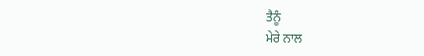ਤੈਨੂੰ
ਮੇਰੇ ਨਾਲ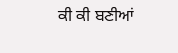ਕੀ ਕੀ ਬਣੀਆਂ